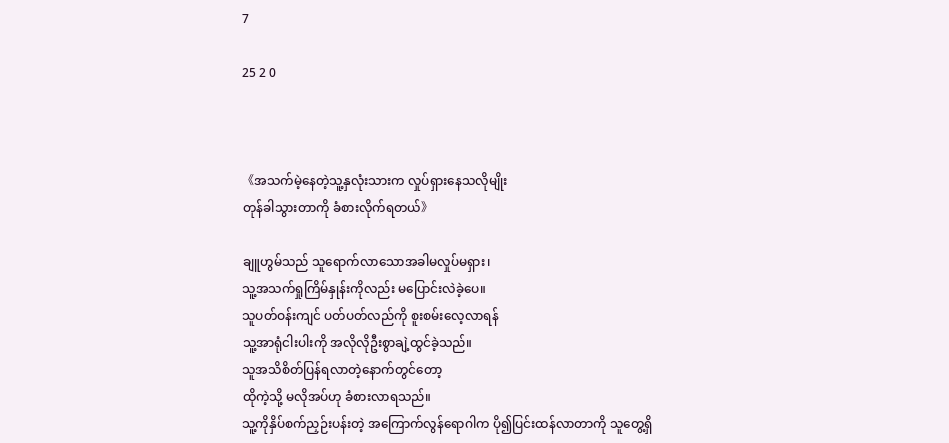7

25 2 0



《အသက်မဲ့နေတဲ့သူ့နှလုံးသားက လှုပ်ရှားနေသလိုမျိုး
တုန်ခါသွားတာကို ခံစားလိုက်ရတယ်》

ချူဟွမ်သည် သူရောက်လာသောအခါမလှုပ်မရှား၊
သူ့အသက်ရှုကြိမ်နှုန်းကိုလည်း မပြောင်းလဲခဲ့ပေ။
သူပတ်ဝန်းကျင် ပတ်ပတ်လည်ကို စူးစမ်းလေ့လာရန်
သူ့အာရုံငါးပါးကို အလိုလိုဦးစွာချဲ့ထွင်ခဲ့သည်။
သူအသိစိတ်ပြန်ရလာတဲ့နောက်တွင်တော့
ထိုကဲ့သို့ မလိုအပ်ဟု ခံစားလာရသည်။
သူ့ကိုနှိပ်စက်ညှဉ်းပန်းတဲ့ အကြောက်လွန်ရောဂါက ပို၍ပြင်းထန်လာတာကို သူတွေ့ရှိ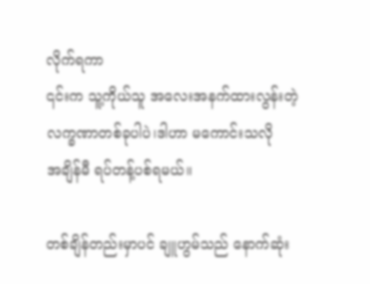လိုက်ရကာ
၎င်းက သူ့ကိုယ်သူ အလေးအနက်ထားလွန်းတဲ့
လက္ခဏာတစ်ခုပါပဲ၊ဒါဟာ မကောင်းသလို
အချိန်မီ ရပ်တန့်ပစ်ရမယ်။

တစ်ချိန်တည်းမှာပင် ချူဟွမ်သည် နောက်ဆုံး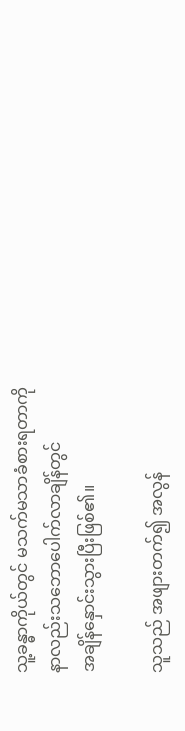သူ့ခန္ဓာကိုယ်တွင် မသက်မသာခံစားရတာကို
နာလည်းသဘောပေါက်လာချိန်တွင်
အချိန်နှောင်းသွားပြီးဖြစ်၏။

သူသည် အဖျားတက်၍ အလွန်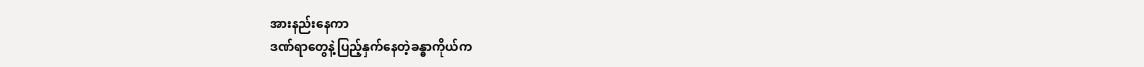အားနည်းနေကာ
ဒဏ်ရာတွေနဲ့ပြည့်နှက်နေတဲ့ခန္ဓာကိုယ်က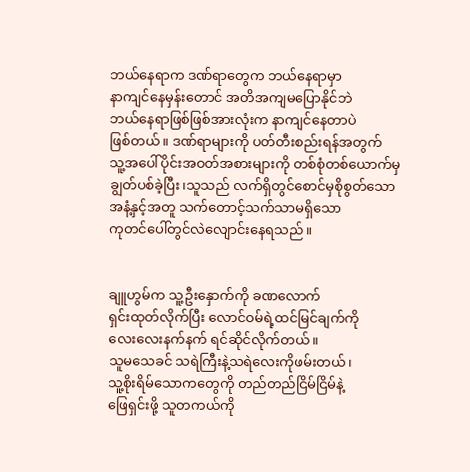ဘယ်နေရာက ဒဏ်ရာတွေက ဘယ်နေရာမှာ
နာကျင်နေမှန်းတောင် အတိအကျမပြောနိုင်ဘဲ
ဘယ်နေရာဖြစ်ဖြစ်အားလုံးက နာကျင်နေတာပဲ
ဖြစ်တယ်။ ဒဏ်ရာများကို ပတ်တီးစည်းရန်အတွက်
သူ့အပေါ်ပိုင်းအဝတ်အစားများကို တစ်စုံတစ်ယောက်မှ ချွတ်ပစ်ခဲ့ပြီး၊သူသည် လက်ရှိတွင်စောင်မှစိုစွတ်သော
အနံ့နှင့်အတူ သက်တောင့်သက်သာမရှိသော
ကုတင်ပေါ်တွင်လဲလျောင်းနေရသည်။


ချူဟွမ်က သူ့ဦးနှောက်ကို ခဏလောက်
ရှင်းထုတ်လိုက်ပြီး လောင်ဝမ်ရဲ့ထင်မြင်ချက်ကို
လေးလေးနက်နက် ရင်ဆိုင်လိုက်တယ်။
သူမသေခင် သရဲကြီးနဲ့သရဲလေးကိုဖမ်းတယ်၊
သူ့စိုးရိမ်သောကတွေကို တည်တည်ငြိမ်ငြိမ်နဲ့
ဖြေရှင်းဖို့ သူတကယ်ကို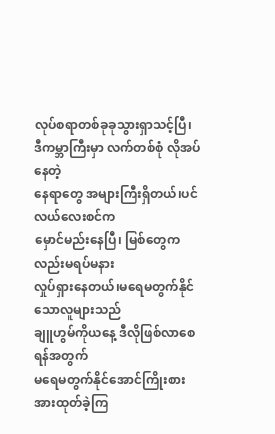လုပ်စရာတစ်ခုခုသွားရှာသင့်ပြီ၊
ဒီကမ္ဘာကြီးမှာ လက်တစ်စုံ လိုအပ်နေတဲ့
နေရာတွေ အများကြီးရှိတယ်၊ပင်လယ်လေးစင်က
မှောင်မည်းနေပြီ၊ မြစ်တွေကလည်းမရပ်မနား
လှုပ်ရှားနေတယ်၊မရေမတွက်နိုင်သောလူများသည်
ချူဟွမ်ကိုယနေ့ ဒီလိုဖြစ်လာစေရန်အတွက်
မရေမတွက်နိုင်အောင်ကြိုးစားအားထုတ်ခဲ့ကြ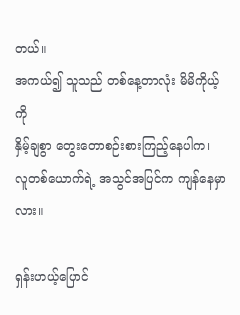တယ်။
အကယ်၍ သူသည် တစ်နေ့တာလုံး မိမိကိုယ့်ကို
နှိမ့်ချစွာ တွေးတောစဉ်းစားကြည့်နေပါက၊ လူတစ်ယောက်ရဲ့ အသွင်အပြင်က ကျန်နေမှာလား။

ရှန်းဟယ့်ပြောင်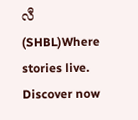လီ(SHBL)Where stories live. Discover now